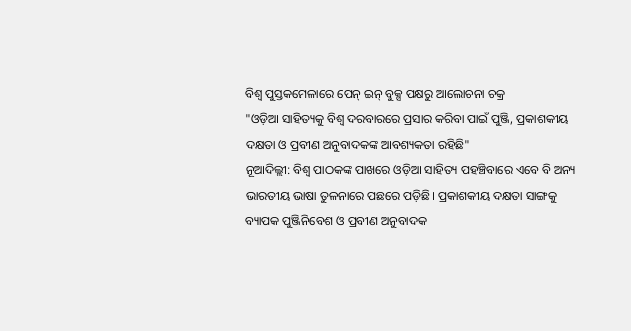ବିଶ୍ବ ପୁସ୍ତକମେଳାରେ ପେନ୍ ଇନ୍ ବୁକ୍ସ ପକ୍ଷରୁ ଆଲୋଚନା ଚକ୍ର
"ଓଡ଼ିଆ ସାହିତ୍ୟକୁ ବିଶ୍ବ ଦରବାରରେ ପ୍ରସାର କରିବା ପାଇଁ ପୁଞ୍ଜି, ପ୍ରକାଶକୀୟ ଦକ୍ଷତା ଓ ପ୍ରବୀଣ ଅନୁବାଦକଙ୍କ ଆବଶ୍ୟକତା ରହିଛି"
ନୂଆଦିଲ୍ଲୀ: ବିଶ୍ବ ପାଠକଙ୍କ ପାଖରେ ଓଡ଼ିଆ ସାହିତ୍ୟ ପହଞ୍ଚିବାରେ ଏବେ ବି ଅନ୍ୟ ଭାରତୀୟ ଭାଷା ତୁଳନାରେ ପଛରେ ପଡ଼ିଛି। ପ୍ରକାଶକୀୟ ଦକ୍ଷତା ସାଙ୍ଗକୁ ବ୍ୟାପକ ପୁଞ୍ଜିନିବେଶ ଓ ପ୍ରବୀଣ ଅନୁବାଦକ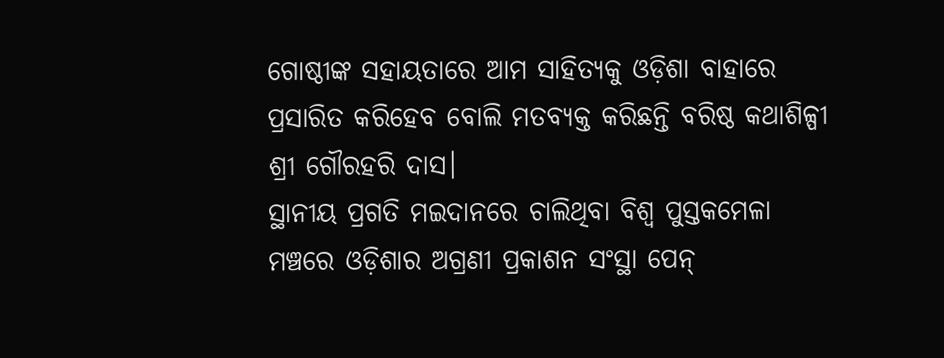ଗୋଷ୍ଠୀଙ୍କ ସହାୟତାରେ ଆମ ସାହିତ୍ୟକୁ ଓଡ଼ିଶା ବାହାରେ ପ୍ରସାରିତ କରିହେବ ବୋଲି ମତବ୍ୟକ୍ତ କରିଛନ୍ତି ବରିଷ୍ଠ କଥାଶିଳ୍ପୀ ଶ୍ରୀ ଗୌରହରି ଦାସ।
ସ୍ଥାନୀୟ ପ୍ରଗତି ମଇଦାନରେ ଚାଲିଥିବା ବିଶ୍ବ ପୁସ୍ତକମେଳା ମଞ୍ଚରେ ଓଡ଼ିଶାର ଅଗ୍ରଣୀ ପ୍ରକାଶନ ସଂସ୍ଥା ପେନ୍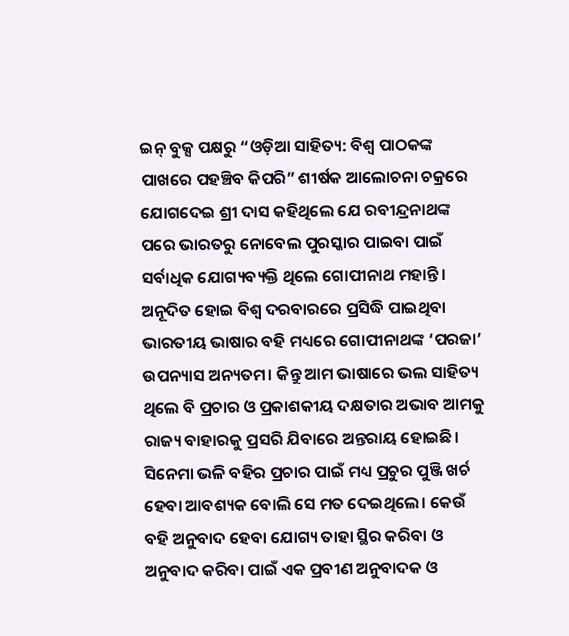ଇନ୍ ବୁକ୍ସ ପକ୍ଷରୁ “ଓଡ଼ିଆ ସାହିତ୍ୟ: ବିଶ୍ବ ପାଠକଙ୍କ ପାଖରେ ପହଞ୍ଚିବ କିପରି” ଶୀର୍ଷକ ଆଲୋଚନା ଚକ୍ରରେ ଯୋଗଦେଇ ଶ୍ରୀ ଦାସ କହିଥିଲେ ଯେ ରବୀନ୍ଦ୍ରନାଥଙ୍କ ପରେ ଭାରତରୁ ନୋବେଲ ପୁରସ୍କାର ପାଇବା ପାଇଁ ସର୍ବାଧିକ ଯୋଗ୍ୟବ୍ୟକ୍ତି ଥିଲେ ଗୋପୀନାଥ ମହାନ୍ତି। ଅନୂଦିତ ହୋଇ ବିଶ୍ବ ଦରବାରରେ ପ୍ରସିଦ୍ଧି ପାଇଥିବା ଭାରତୀୟ ଭାଷାର ବହି ମଧ୍ୟରେ ଗୋପୀନାଥଙ୍କ ‘ପରଜା’ ଉପନ୍ୟାସ ଅନ୍ୟତମ। କିନ୍ତୁ ଆମ ଭାଷାରେ ଭଲ ସାହିତ୍ୟ ଥିଲେ ବି ପ୍ରଚାର ଓ ପ୍ରକାଶକୀୟ ଦକ୍ଷତାର ଅଭାବ ଆମକୁ ରାଜ୍ୟ ବାହାରକୁ ପ୍ରସରି ଯିବାରେ ଅନ୍ତରାୟ ହୋଇଛି। ସିନେମା ଭଳି ବହିର ପ୍ରଚାର ପାଇଁ ମଧ୍ୟ ପ୍ରଚୁର ପୁଞ୍ଜି ଖର୍ଚ ହେବା ଆବଶ୍ୟକ ବୋଲି ସେ ମତ ଦେଇଥିଲେ। କେଉଁ ବହି ଅନୁବାଦ ହେବା ଯୋଗ୍ୟ ତାହା ସ୍ଥିର କରିବା ଓ ଅନୁବାଦ କରିବା ପାଇଁ ଏକ ପ୍ରବୀଣ ଅନୁବାଦକ ଓ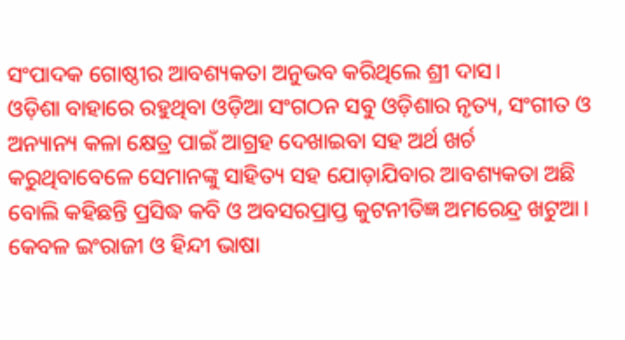ସଂପାଦକ ଗୋଷ୍ଠୀର ଆବଶ୍ୟକତା ଅନୁଭବ କରିଥିଲେ ଶ୍ରୀ ଦାସ।
ଓଡ଼ିଶା ବାହାରେ ରହୁଥିବା ଓଡ଼ିଆ ସଂଗଠନ ସବୁ ଓଡ଼ିଶାର ନୃତ୍ୟ, ସଂଗୀତ ଓ ଅନ୍ୟାନ୍ୟ କଳା କ୍ଷେତ୍ର ପାଇଁ ଆଗ୍ରହ ଦେଖାଇବା ସହ ଅର୍ଥ ଖର୍ଚ କରୁଥିବାବେଳେ ସେମାନଙ୍କୁ ସାହିତ୍ୟ ସହ ଯୋଡ଼ାଯିବାର ଆବଶ୍ୟକତା ଅଛି ବୋଲି କହିଛନ୍ତି ପ୍ରସିଦ୍ଧ କବି ଓ ଅବସରପ୍ରାପ୍ତ କୁଟନୀତିଜ୍ଞ ଅମରେନ୍ଦ୍ର ଖଟୁଆ। କେବଳ ଇଂରାଜୀ ଓ ହିନ୍ଦୀ ଭାଷା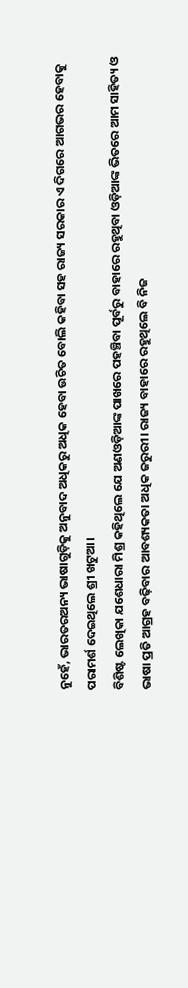ନୁହେଁ, ଭାରତରଅନ୍ୟ ଭାଷାଗୁଡ଼ିକୁ ଅନୁବାଦ ଅଧିକରୁ ଅଧିକ ହେବା ଉଚିତ ବୋଲି କହିବା ସହ ରାଜ୍ୟ ସରକାର ଏ ଦିଗରେ ଆଗଭର ହେବାକୁ ପରାମର୍ଶ ଦେଇଥିଲେ ଶ୍ରୀ ଖଟୁଆ।
ବିଶିଷ୍ଟ ଲେଖିକା ଯଶେଧାରା ମିଶ୍ର କହିଥିଲେ ଯେ ଅଣଓଡ଼ିଆଙ୍କ ପାଖରେ ପହଞ୍ଚିବା ପୂର୍ବରୁ ବାହାରେ ରହୁଥିବା ଓଡ଼ିଆଙ୍କ ଭିତରେ ଆମ ସାହିତ୍ୟ ଓ ଭାଷା ପ୍ରତି ଆଗ୍ରହ ବଢ଼ିବାର ଆବଶ୍ୟକତା ଅଧିକ ଜରୁରୀ। ରାଜ୍ୟ ବାହାରେ ରହୁଥିଲେ ବି ନିଜ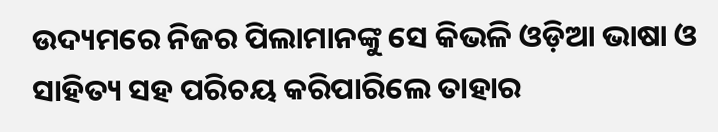ଉଦ୍ୟମରେ ନିଜର ପିଲାମାନଙ୍କୁ ସେ କିଭଳି ଓଡ଼ିଆ ଭାଷା ଓ ସାହିତ୍ୟ ସହ ପରିଚୟ କରିପାରିଲେ ତାହାର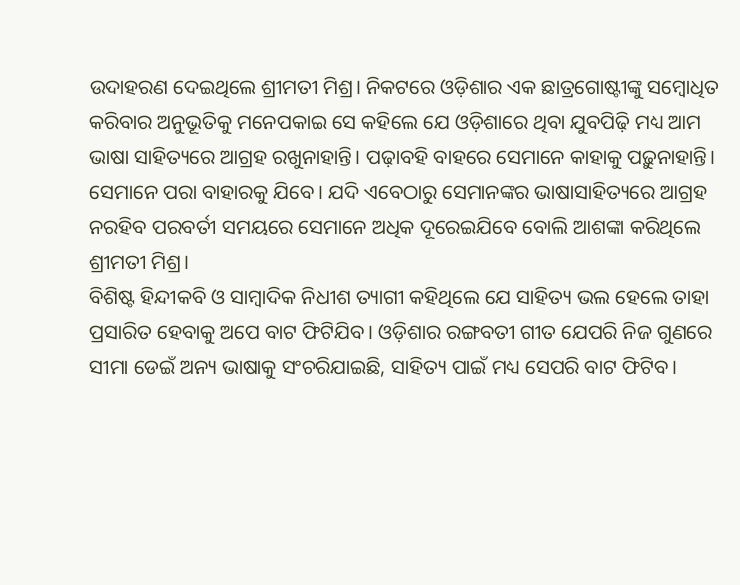ଉଦାହରଣ ଦେଇଥିଲେ ଶ୍ରୀମତୀ ମିଶ୍ର। ନିକଟରେ ଓଡ଼ିଶାର ଏକ ଛାତ୍ରଗୋଷ୍ଟୀଙ୍କୁ ସମ୍ବୋଧିତ କରିବାର ଅନୁଭୂତିକୁ ମନେପକାଇ ସେ କହିଲେ ଯେ ଓଡ଼ିଶାରେ ଥିବା ଯୁବପିଢ଼ି ମଧ୍ୟ ଆମ ଭାଷା ସାହିତ୍ୟରେ ଆଗ୍ରହ ରଖୁନାହାନ୍ତି। ପଢ଼ାବହି ବାହରେ ସେମାନେ କାହାକୁ ପଢ଼ୁନାହାନ୍ତି। ସେମାନେ ପରା ବାହାରକୁ ଯିବେ। ଯଦି ଏବେଠାରୁ ସେମାନଙ୍କର ଭାଷାସାହିତ୍ୟରେ ଆଗ୍ରହ ନରହିବ ପରବର୍ତୀ ସମୟରେ ସେମାନେ ଅଧିକ ଦୂରେଇଯିବେ ବୋଲି ଆଶଙ୍କା କରିଥିଲେ ଶ୍ରୀମତୀ ମିଶ୍ର।
ବିଶିଷ୍ଟ ହିନ୍ଦୀକବି ଓ ସାମ୍ବାଦିକ ନିଧୀଶ ତ୍ୟାଗୀ କହିଥିଲେ ଯେ ସାହିତ୍ୟ ଭଲ ହେଲେ ତାହା ପ୍ରସାରିତ ହେବାକୁ ଅପେ ବାଟ ଫିଟିଯିବ। ଓଡ଼ିଶାର ରଙ୍ଗବତୀ ଗୀତ ଯେପରି ନିଜ ଗୁଣରେ ସୀମା ଡେଇଁ ଅନ୍ୟ ଭାଷାକୁ ସଂଚରିଯାଇଛି, ସାହିତ୍ୟ ପାଇଁ ମଧ୍ୟ ସେପରି ବାଟ ଫିଟିବ।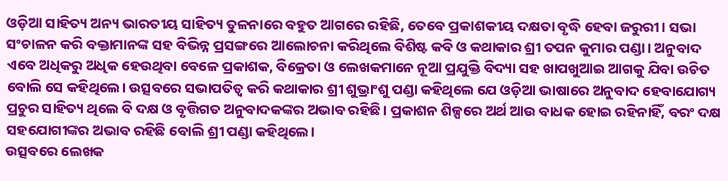ଓଡ଼ିଆ ସାହିତ୍ୟ ଅନ୍ୟ ଭାରତୀୟ ସାହିତ୍ୟ ତୁଳନାରେ ବହୁତ ଆଗରେ ରହିଛି, ତେବେ ପ୍ରକାଶକୀୟ ଦକ୍ଷତା ବୃଦ୍ଧି ହେବା ଜରୁରୀ। ସଭା ସଂଚାଳନ କରି ବକ୍ତାମାନଙ୍କ ସହ ବିଭିନ୍ନ ପ୍ରସଙ୍ଗରେ ଆଲୋଚନା କରିଥିଲେ ବିଶିଷ୍ଟ କବି ଓ କଥାକାର ଶ୍ରୀ ତପନ କୁମାର ପଣ୍ଡା। ଅନୁବାଦ ଏବେ ଅଧିକରୁ ଅଧିକ ହେଉଥିବା ବେଳେ ପ୍ରକାଶକ, ବିକ୍ରେତା ଓ ଲେଖକମାନେ ନୂଆ ପ୍ରଯୁକ୍ତି ବିଦ୍ୟା ସହ ଖାପଖୁଆଇ ଆଗକୁ ଯିବା ଉଚିତ ବୋଲି ସେ କହିଥିଲେ। ଉତ୍ସବରେ ସଭାପତିତ୍ବ କରି କଥାକାର ଶ୍ରୀ ଶୁଭ୍ରାଂଶୁ ପଣ୍ଡା କହିଥିଲେ ଯେ ଓଡ଼ିଆ ଭାଷାରେ ଅନୁବାଦ ହେବାଯୋଗ୍ୟ ପ୍ରଚୁର ସାହିତ୍ୟ ଥିଲେ ବି ଦକ୍ଷ ଓ ବୃତ୍ତିଗତ ଅନୁବାଦକଙ୍କର ଅଭାବ ରହିଛି। ପ୍ରକାଶନ ଶିଳ୍ପରେ ଅର୍ଥ ଆଉ ବାଧକ ହୋଇ ରହିନାହିଁ, ବରଂ ଦକ୍ଷ ସହଯୋଗୀଙ୍କର ଅଭାବ ରହିଛି ବୋଲି ଶ୍ରୀ ପଣ୍ଡା କହିଥିଲେ।
ଉତ୍ସବରେ ଲେଖକ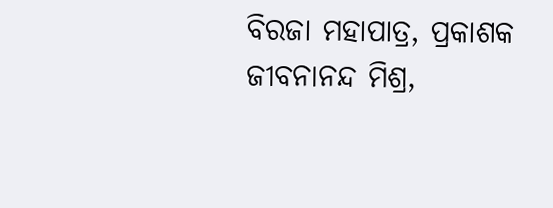ବିରଜା ମହାପାତ୍ର, ପ୍ରକାଶକ ଜୀବନାନନ୍ଦ ମିଶ୍ର,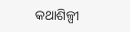କଥାଶିଳ୍ପୀ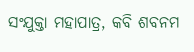ସଂଯୁକ୍ତା ମହାପାତ୍ର, କବି ଶବନମ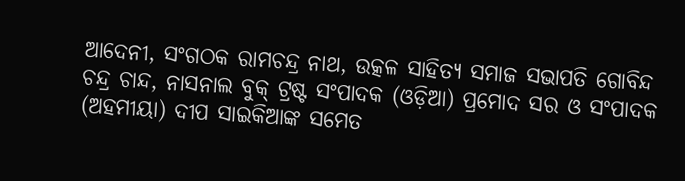ଆଦେନୀ, ସଂଗଠକ ରାମଚନ୍ଦ୍ର ନାଥ, ଉତ୍କଳ ସାହିତ୍ୟ ସମାଜ ସଭାପତି ଗୋବିନ୍ଦ ଚନ୍ଦ୍ର ଚାନ୍ଦ, ନାସନାଲ ବୁକ୍ ଟ୍ରଷ୍ଟ ସଂପାଦକ (ଓଡ଼ିଆ) ପ୍ରମୋଦ ସର ଓ ସଂପାଦକ (ଅହମୀୟା) ଦୀପ ସାଇକିଆଙ୍କ ସମେତ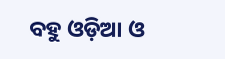ବହୁ ଓଡ଼ିଆ ଓ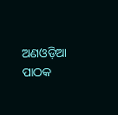ଅଣଓଡ଼ିଆ ପାଠକ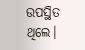ଉପସ୍ଥିତ ଥିଲେ।